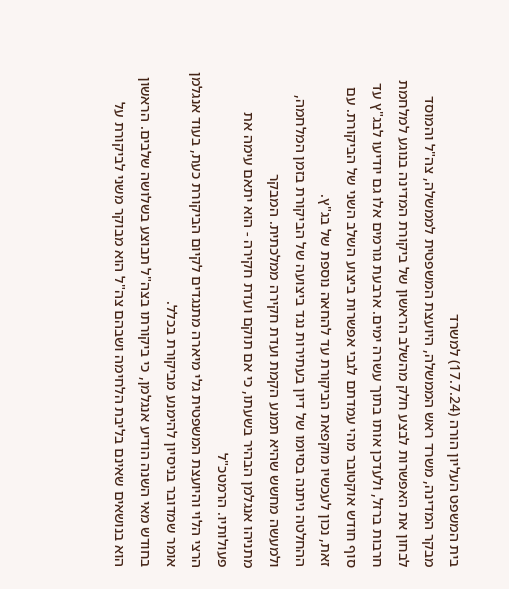בית המשפט העליון הורה (17.7.24) למשרד
מבקר המדינה, משרד ראש הממשלה, היועצת המשפטית לממשלה, צה"ל והמוסד לבחון את האפשרות לבצע חלק מהשלב הראשון של ביקורת המדינה בנוגע למלחמת חרבות ברזל, ולעדכן אותו בתוך עשרה ימים. ארבעת גורמים אלו גם יודיעו לבג"ץ עד סוף חודש אוקטובר מהי עמדתם לגבי אפשרות ביצוע השלב השני של הביקורת. עם זאת, נכון לעכשיו מוקפאת הביקורת עד להחאה נוספת של בג"ץ.
ההחלטה ניתנה בסיומו של דיון בעתירות נגד ביצועה של הביקורת בזמן המלחמה, ולמעשה מחשש שהיא תמנע הקמת ועדת חקירה ממלכתית. המבקר
מתניהו אנגלמן הבהיר בשעתו, כי אם תוקם ועדת חקירה - הוא יתאם עימה את פעולותיו. הרמטכ"ל
הרצי הלוי והיועצת המשפטית גלי מיארה מתנגדים לקיום הביקורת כעת, בעוד אנגלמן אומר שמדובר בניסיון להימנע מביקורת בכלל.
בחודש מאי השנה הודיע אנגלמן, כי ביקורתו בצה"ל תבוצע בשלושה שלבים. הראשון הוא בנושאים שאינם בליבת הלחימה ושבהם צה"ל הוא מבוקר משני לביקורת על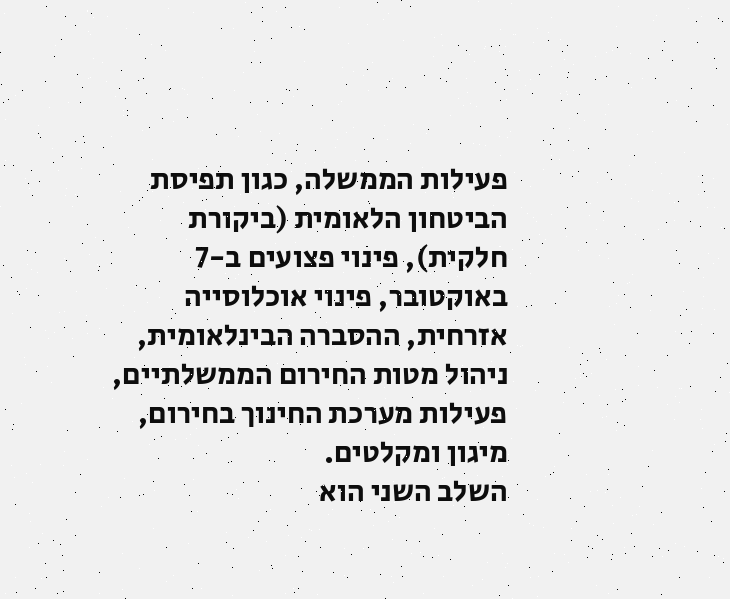פעילות הממשלה, כגון תפיסת הביטחון הלאומית (ביקורת חלקית), פינוי פצועים ב-7 באוקטובר, פינוי אוכלוסייה אזרחית, ההסברה הבינלאומית, ניהול מטות החירום הממשלתיים, פעילות מערכת החינוך בחירום, מיגון ומקלטים.
השלב השני הוא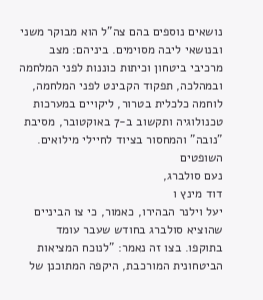נושאים נוספים בהם צה"ל הוא מבוקר משני ובנושאי ליבה מסוימים. ביניהם: מצב מרכיבי ביטחון וכיתות כוננות לפני המלחמה ובמהלכה, תפקוד הקבינט לפני המלחמה, לוחמה כלכלית בטרור, ליקויים במערכות טכנולוגיה ותקשוב ב-7 באוקטובר, מסיבת "נובה" והמחסור בציוד לחיילי מילואים.
השופטים
נעם סולברג,
דוד מינץ ו
יעל וילנר הבהירו, כאמור, כי צו הביניים שהוציא סולברג בחודש שעבר עומד בתוקפו. בצו זה נאמר: "לנוכח המציאות הביטחונית המורכבת, היקפה המתוכנן של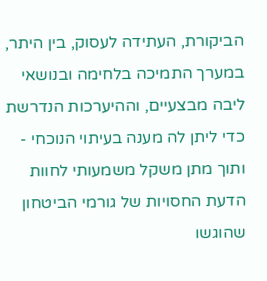הביקורת, העתידה לעסוק, בין היתר, במערך התמיכה בלחימה ובנושאי ליבה מבצעיים, וההיערכות הנדרשת כדי ליתן לה מענה בעיתוי הנוכחי - ותוך מתן משקל משמעותי לחוות הדעת החסויות של גורמי הביטחון שהוגשו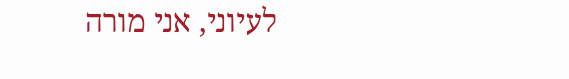לעיוני, אני מורה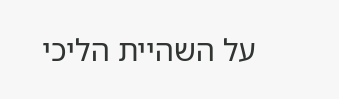על השהיית הליכי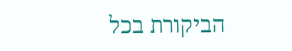הביקורת בכל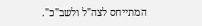המתייחס לצה"ל ולשב"כ".